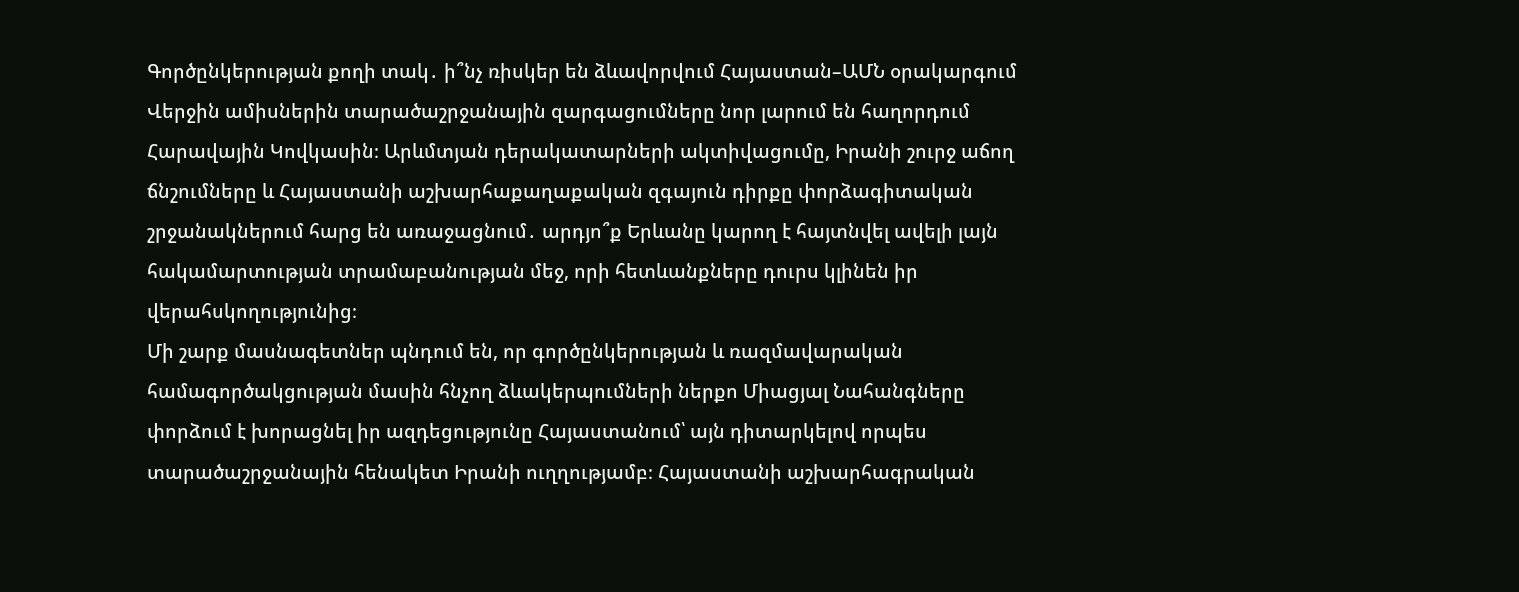Գործընկերության քողի տակ․ ի՞նչ ռիսկեր են ձևավորվում Հայաստան–ԱՄՆ օրակարգում
Վերջին ամիսներին տարածաշրջանային զարգացումները նոր լարում են հաղորդում Հարավային Կովկասին։ Արևմտյան դերակատարների ակտիվացումը, Իրանի շուրջ աճող ճնշումները և Հայաստանի աշխարհաքաղաքական զգայուն դիրքը փորձագիտական շրջանակներում հարց են առաջացնում․ արդյո՞ք Երևանը կարող է հայտնվել ավելի լայն հակամարտության տրամաբանության մեջ, որի հետևանքները դուրս կլինեն իր վերահսկողությունից։
Մի շարք մասնագետներ պնդում են, որ գործընկերության և ռազմավարական համագործակցության մասին հնչող ձևակերպումների ներքո Միացյալ Նահանգները փորձում է խորացնել իր ազդեցությունը Հայաստանում՝ այն դիտարկելով որպես տարածաշրջանային հենակետ Իրանի ուղղությամբ։ Հայաստանի աշխարհագրական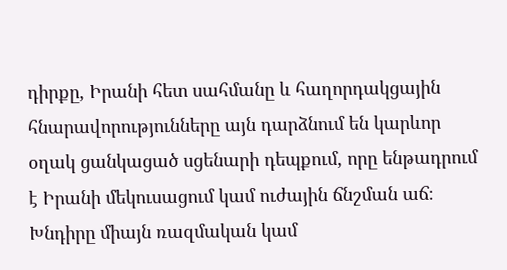դիրքը, Իրանի հետ սահմանը և հաղորդակցային հնարավորությունները այն դարձնում են կարևոր օղակ ցանկացած սցենարի դեպքում, որը ենթադրում է Իրանի մեկուսացում կամ ուժային ճնշման աճ։
Խնդիրը միայն ռազմական կամ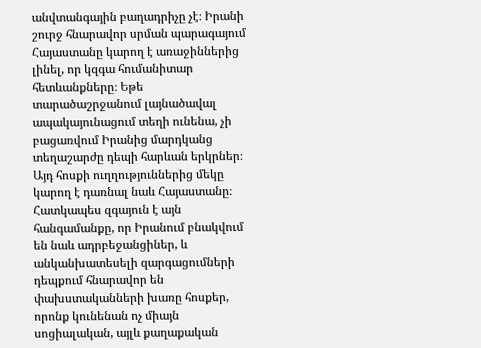անվտանգային բաղադրիչը չէ։ Իրանի շուրջ հնարավոր սրման պարագայում Հայաստանը կարող է առաջիններից լինել, որ կզգա հումանիտար հետևանքները։ Եթե տարածաշրջանում լայնածավալ ապակայունացում տեղի ունենա, չի բացառվում Իրանից մարդկանց տեղաշարժը դեպի հարևան երկրներ։ Այդ հոսքի ուղղություններից մեկը կարող է դառնալ նաև Հայաստանը։ Հատկապես զգայուն է այն հանգամանքը, որ Իրանում բնակվում են նաև ադրբեջանցիներ, և անկանխատեսելի զարգացումների դեպքում հնարավոր են փախստականների խառը հոսքեր, որոնք կունենան ոչ միայն սոցիալական, այլև քաղաքական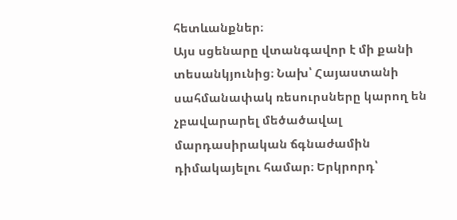հետևանքներ։
Այս սցենարը վտանգավոր է մի քանի տեսանկյունից։ Նախ՝ Հայաստանի սահմանափակ ռեսուրսները կարող են չբավարարել մեծածավալ մարդասիրական ճգնաժամին դիմակայելու համար։ Երկրորդ՝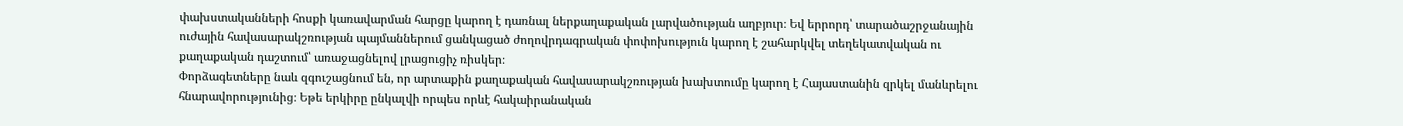փախստականների հոսքի կառավարման հարցը կարող է դառնալ ներքաղաքական լարվածության աղբյուր։ Եվ երրորդ՝ տարածաշրջանային ուժային հավասարակշռության պայմաններում ցանկացած ժողովրդագրական փոփոխություն կարող է շահարկվել տեղեկատվական ու քաղաքական դաշտում՝ առաջացնելով լրացուցիչ ռիսկեր։
Փորձագետները նաև զգուշացնում են, որ արտաքին քաղաքական հավասարակշռության խախտումը կարող է Հայաստանին զրկել մանևրելու հնարավորությունից։ Եթե երկիրը ընկալվի որպես որևէ հակաիրանական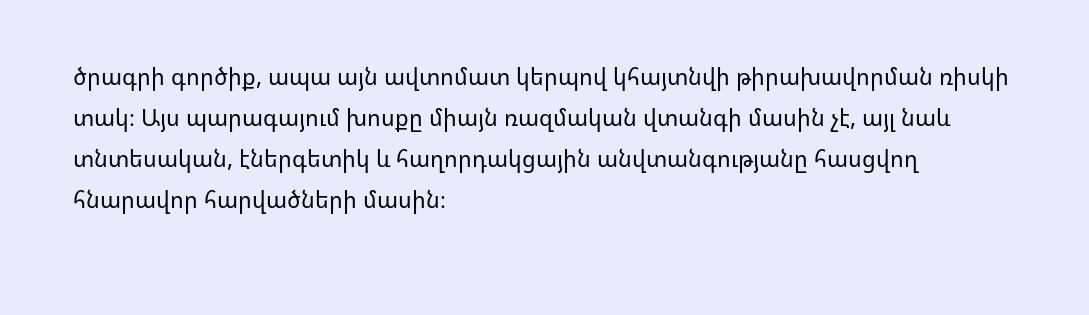ծրագրի գործիք, ապա այն ավտոմատ կերպով կհայտնվի թիրախավորման ռիսկի տակ։ Այս պարագայում խոսքը միայն ռազմական վտանգի մասին չէ, այլ նաև տնտեսական, էներգետիկ և հաղորդակցային անվտանգությանը հասցվող հնարավոր հարվածների մասին։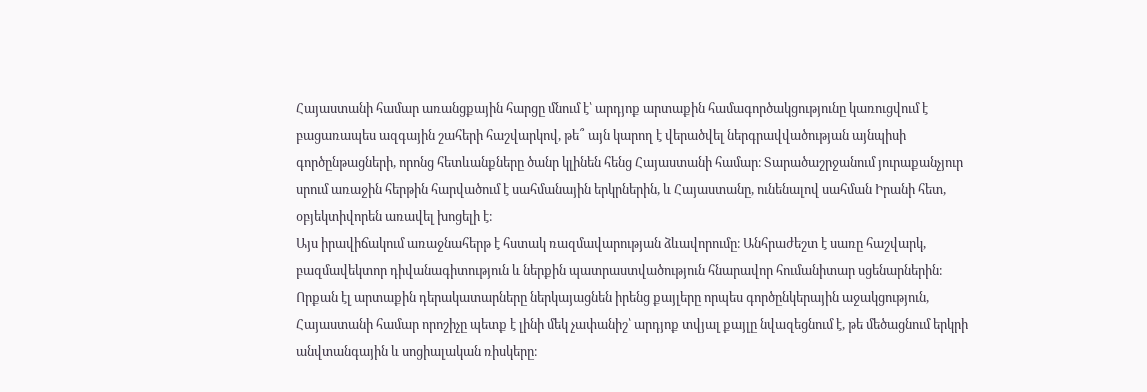Հայաստանի համար առանցքային հարցը մնում է՝ արդյոք արտաքին համագործակցությունը կառուցվում է բացառապես ազգային շահերի հաշվարկով, թե՞ այն կարող է վերածվել ներգրավվածության այնպիսի գործընթացների, որոնց հետևանքները ծանր կլինեն հենց Հայաստանի համար։ Տարածաշրջանում յուրաքանչյուր սրում առաջին հերթին հարվածում է սահմանային երկրներին, և Հայաստանը, ունենալով սահման Իրանի հետ, օբյեկտիվորեն առավել խոցելի է։
Այս իրավիճակում առաջնահերթ է հստակ ռազմավարության ձևավորումը։ Անհրաժեշտ է սառը հաշվարկ, բազմավեկտոր դիվանագիտություն և ներքին պատրաստվածություն հնարավոր հումանիտար սցենարներին։ Որքան էլ արտաքին դերակատարները ներկայացնեն իրենց քայլերը որպես գործընկերային աջակցություն, Հայաստանի համար որոշիչը պետք է լինի մեկ չափանիշ՝ արդյոք տվյալ քայլը նվազեցնում է, թե մեծացնում երկրի անվտանգային և սոցիալական ռիսկերը։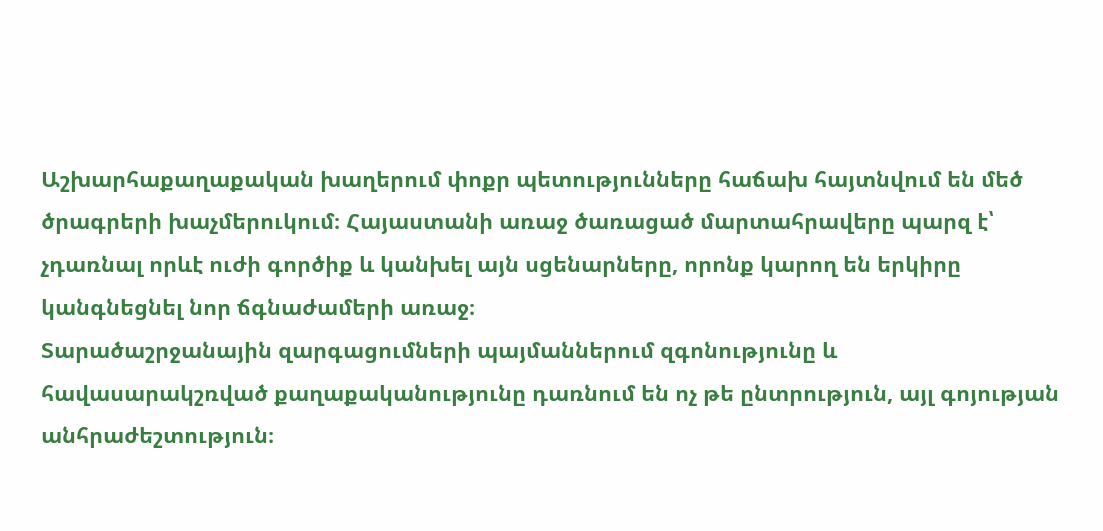Աշխարհաքաղաքական խաղերում փոքր պետությունները հաճախ հայտնվում են մեծ ծրագրերի խաչմերուկում։ Հայաստանի առաջ ծառացած մարտահրավերը պարզ է՝ չդառնալ որևէ ուժի գործիք և կանխել այն սցենարները, որոնք կարող են երկիրը կանգնեցնել նոր ճգնաժամերի առաջ։
Տարածաշրջանային զարգացումների պայմաններում զգոնությունը և հավասարակշռված քաղաքականությունը դառնում են ոչ թե ընտրություն, այլ գոյության անհրաժեշտություն։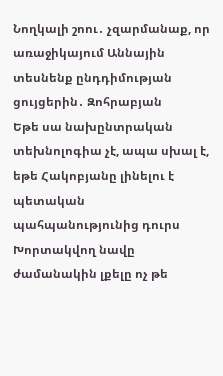Նողկալի շոու․ չզարմանաք, որ առաջիկայում Աննային տեսնենք ընդդիմության ցույցերին․ Զոհրաբյան
Եթե սա նախընտրական տեխնոլոգիա չէ, ապա սխալ է, եթե Հակոբյանը լինելու է պետական պահպանությունից դուրս
Խորտակվող նավը ժամանակին լքելը ոչ թե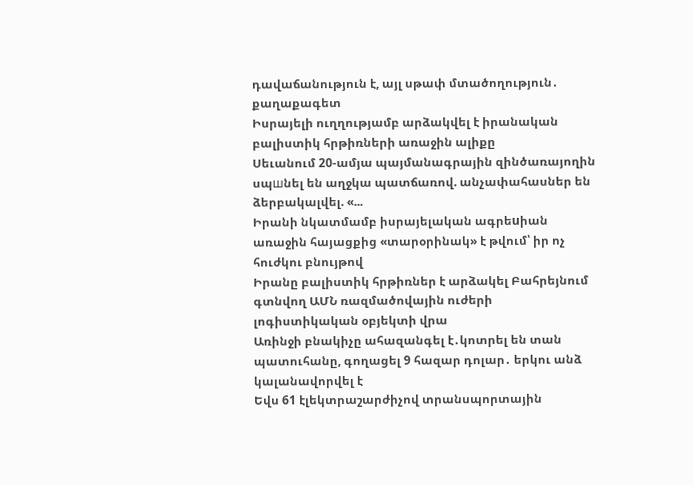դավաճանություն է, այլ սթափ մտածողություն․ քաղաքագետ
Իսրայելի ուղղությամբ արձակվել է իրանական բալիստիկ հրթիռների առաջին ալիքը
Սեւանում 20-ամյա պայմանագրային զինծառայողին սպшնել են աղջկա պատճառով. անչափահասներ են ձերբակալվել. «...
Իրանի նկատմամբ իսրայելական ագրեuիան առաջին հայացքից «տարօրինակ» է թվում՝ իր ոչ հուժկու բնույթով
Իրանը բալիստիկ հրթիռներ է արձակել Բահրեյնում գտնվող ԱՄՆ ռազմածովային ուժերի լոգիստիկական օբյեկտի վրա
Առինջի բնակիչը ահազանգել է․կոտրել են տան պատուհանը, գողացել 9 հազար դոլար․ երկու անձ կալանավորվել է
Եվս 61 էլեկտրաշարժիչով տրանսպորտային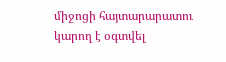միջոցի հայտարարատու կարող է օգտվել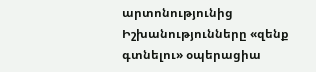արտոնությունից
Իշխանությունները «զենք գտնելու» օպերացիա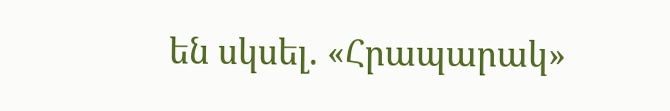են սկսել. «Հրապարակ»